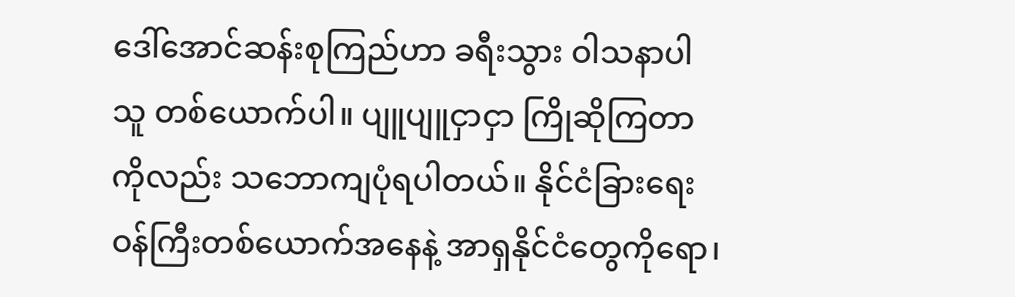ဒေါ်အောင်ဆန်းစုကြည်ဟာ ခရီးသွား ဝါသနာပါသူ တစ်ယောက်ပါ။ ပျူပျူငှာငှာ ကြိုဆိုကြတာကိုလည်း သဘောကျပုံရပါတယ်။ နိုင်ငံခြားရေးဝန်ကြီးတစ်ယောက်အနေနဲ့ အာရှနိုင်ငံတွေကိုရော၊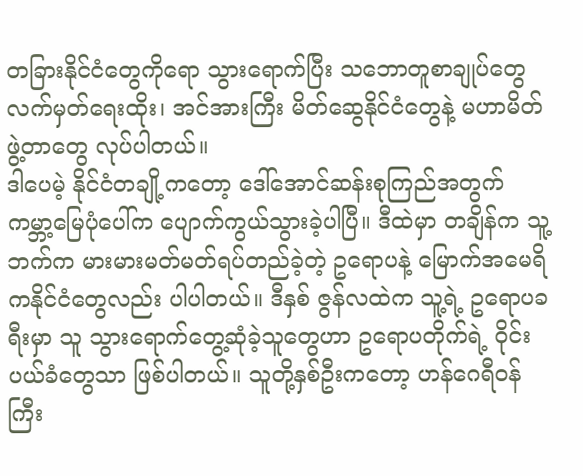တခြားနိုင်ငံတွေကိုရော သွားရောက်ပြီး သဘောတူစာချုပ်တွေ လက်မှတ်ရေးထိုး၊ အင်အားကြီး မိတ်ဆွေနိုင်ငံတွေနဲ့ မဟာမိတ်ဖွဲ့တာတွေ လုပ်ပါတယ်။
ဒါပေမဲ့ နိုင်ငံတချို့ကတော့ ဒေါ်အောင်ဆန်းစုကြည်အတွက် ကမ္ဘာ့မြေပုံပေါ်က ပျောက်ကွယ်သွားခဲ့ပါပြီ။ ဒီထဲမှာ တချိန်က သူ့ဘက်က မားမားမတ်မတ်ရပ်တည်ခဲ့တဲ့ ဥရောပနဲ့ မြောက်အမေရိကနိုင်ငံတွေလည်း ပါပါတယ်။ ဒီနှစ် ဇွန်လထဲက သူ့ရဲ့ ဥရောပခရီးမှာ သူ သွားရောက်တွေ့ဆုံခဲ့သူတွေဟာ ဥရောပတိုက်ရဲ့ ဝိုင်းပယ်ခံတွေသာ ဖြစ်ပါတယ်။ သူတို့နှစ်ဦးကတော့ ဟန်ဂေရီဝန်ကြီး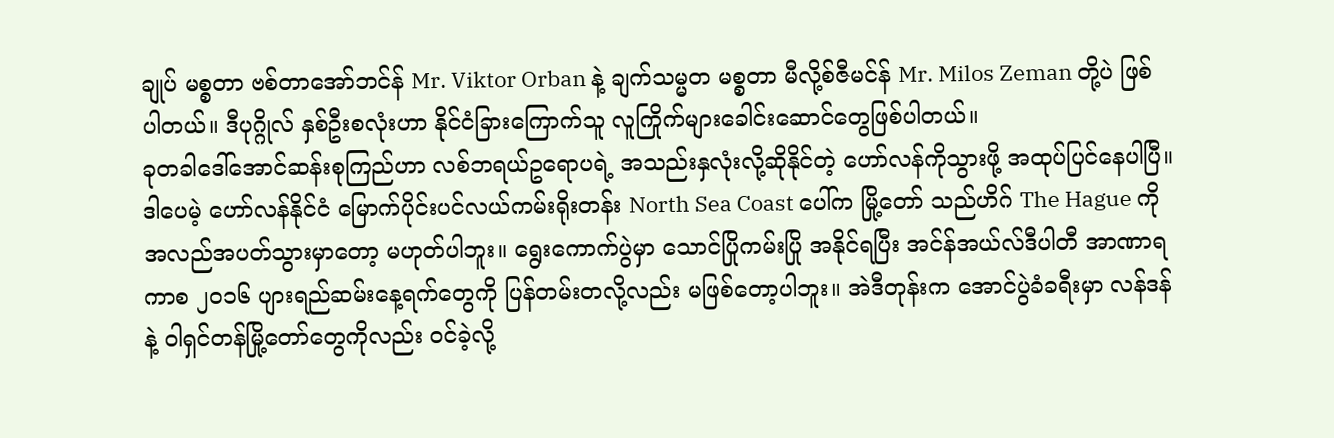ချုပ် မစ္စတာ ဗစ်တာအော်ဘင်န် Mr. Viktor Orban နဲ့ ချက်သမ္မတ မစ္စတာ မီလို့စ်ဇီမင်န် Mr. Milos Zeman တို့ပဲ ဖြစ်ပါတယ်။ ဒီပုဂ္ဂိုလ် နှစ်ဦးစလုံးဟာ နိုင်ငံခြားကြောက်သူ လူကြိုက်များခေါင်းဆောင်တွေဖြစ်ပါတယ်။
ခုတခါဒေါ်အောင်ဆန်းစုကြည်ဟာ လစ်ဘရယ်ဥရောပရဲ့ အသည်းနှလုံးလို့ဆိုနိုင်တဲ့ ဟော်လန်ကိုသွားဖို့ အထုပ်ပြင်နေပါပြီ။ ဒါပေမဲ့ ဟော်လန်နိုင်ငံ မြောက်ပိုင်းပင်လယ်ကမ်းရိုးတန်း North Sea Coast ပေါ်က မြို့တော် သည်ဟိဂ် The Hague ကိုအလည်အပတ်သွားမှာတော့ မဟုတ်ပါဘူး။ ရွေးကောက်ပွဲမှာ သောင်ပြိုကမ်းပြို အနိုင်ရပြီး အင်န်အယ်လ်ဒီပါတီ အာဏာရကာစ ၂၀၁၆ ပျားရည်ဆမ်းနေ့ရက်တွေကို ပြန်တမ်းတလို့လည်း မဖြစ်တော့ပါဘူး။ အဲဒီတုန်းက အောင်ပွဲခံခရီးမှာ လန်ဒန်နဲ့ ဝါရှင်တန်မြို့တော်တွေကိုလည်း ဝင်ခဲ့လို့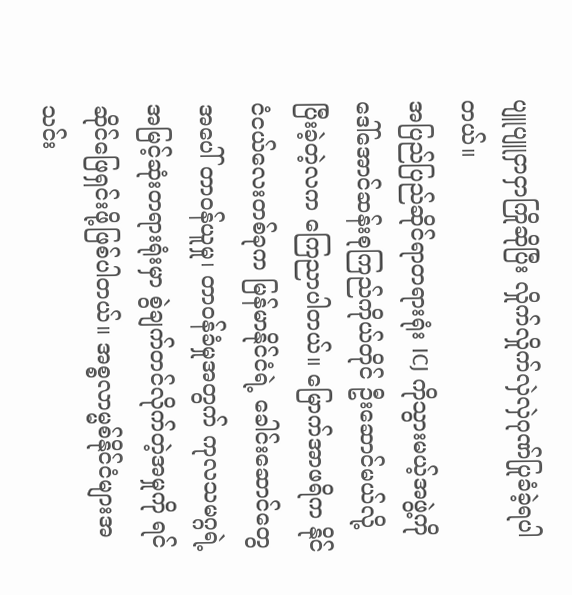ပျူပျူငှာငှာကြိုဆိုပြီး လှိုက်လှိုက်လှဲလှဲဂုဏ်ပြုခံခဲ့ရပါတယ်။
အပြည်ပြည်ဆိုင်ရာတရားရုံး ICJ ကိုသွားမယ့်အဖွဲ့ကို ဒေါ်အောင်ဆန်းစုကြည်ကိုယ်တိုင် ဦးဆောင်မယ်လို့ ပြီးခဲ့တဲ့လက ကြေညာပါတယ်။ မြောက်အာဖရိက နိုင်ငံငယ်လေးတစ်ခုက မြန်မာနိုင်ငံရဲ့ ခေါင်းဆောင်တွေအပေါ် တာဝန်ယူမှု၊ တာဝန်ခံမှုအတွက် ကုလသမဂ္ဂရဲ့ အမြင့်ဆုံးတရားရုံးမှာ စွဲချက်တင်လိုက်တဲ့အမှုကို ရင်ဆိုင်ဖြေရှင်းဖို့ဖြစ်ပါတယ်။ အစ္စလာမ္မစ်နိုင်ငံများအသင်း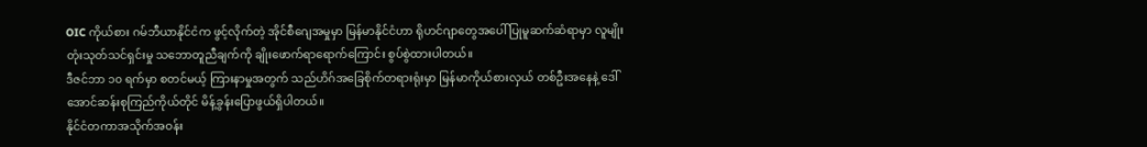OIC ကိုယ်စား ဂမ်ဘီယာနိုင်ငံက ဖွင့်လိုက်တဲ့ အိုင်စီဂျေအမှုမှာ မြန်မာနိုင်ငံဟာ ရိုဟင်ဂျာတွေအပေါ် ပြုမူဆက်ဆံရာမှာ လူမျိုးတုံးသုတ်သင်ရှင်းမှု သဘောတူညီချက်ကို ချိုးဖောက်ရာရောက်ကြောင်း စွပ်စွဲထားပါတယ်။
ဒီဇင်ဘာ ၁၀ ရက်မှာ စတင်မယ့် ကြားနာမှုအတွက် သည်ဟိဂ်အခြေစိုက်တရားရုံးမှာ မြန်မာကိုယ်စားလှယ် တစ်ဦးအနေနဲ့ ဒေါ်အောင်ဆန်းစုကြည်ကိုယ်တိုင် မိန့်ခွန်းပြောဖွယ်ရှိပါတယ်။
နိုင်ငံတကာအသိုက်အဝန်း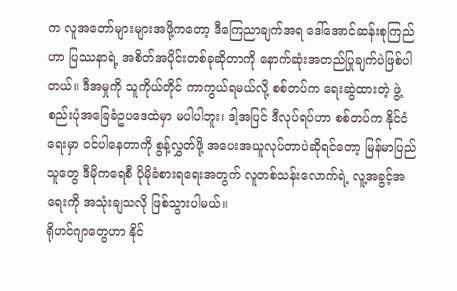က လူအတော်များများအဖို့ကတော့ ဒီကြေညာချက်အရ ဒေါ်အောင်ဆန်းစုကြည်ဟာ ပြဿနာရဲ့ အစိတ်အပိုင်းတစ်ခုဆိုတာကို နောက်ဆုံးအတည်ပြုချက်ပဲဖြစ်ပါတယ်။ ဒီအမှုကို သူကိုယ်တိုင် ကာကွယ်ရမယ်လို့ စစ်တပ်က ရေးဆွဲထားတဲ့ ဖွဲ့စည်းပုံအခြေခံဥပဒေထဲမှာ မပါပါဘူး၊ ဒါ့အပြင် ဒီလုပ်ရပ်ဟာ စစ်တပ်က နိုင်ငံရေးမှာ ဝင်ပါနေတာကို စွန့်လွှတ်ဖို့ အပေးအယူလုပ်တာပဲဆိုရင်တော့ မြန်မာပြည်သူတွေ ဒီမိုကရေစီ ပိုမိုခံစားရရေးအတွက် လူတစ်သန်းလောက်ရဲ့ လူ့အခွင့်အရေးကို အသုံးချသလို ဖြစ်သွားပါမယ်။
ရိုဟင်ဂျာတွေဟာ နိုင်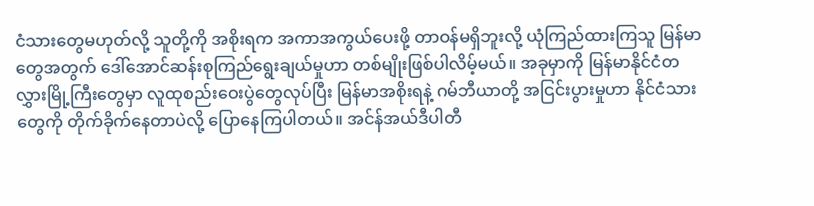ငံသားတွေမဟုတ်လို့ သူတို့ကို အစိုးရက အကာအကွယ်ပေးဖို့ တာဝန်မရှိဘူးလို့ ယုံကြည်ထားကြသူ မြန်မာတွေအတွက် ဒေါ်အောင်ဆန်းစုကြည်ရွေးချယ်မှုဟာ တစ်မျိုးဖြစ်ပါလိမ့်မယ်။ အခုမှာကို မြန်မာနိုင်ငံတလွှားမြို့ကြီးတွေမှာ လူထုစည်းဝေးပွဲတွေလုပ်ပြီး မြန်မာအစိုးရနဲ့ ဂမ်ဘီယာတို့ အငြင်းပွားမှုဟာ နိုင်ငံသားတွေကို တိုက်ခိုက်နေတာပဲလို့ ပြောနေကြပါတယ်။ အင်န်အယ်ဒီပါတီ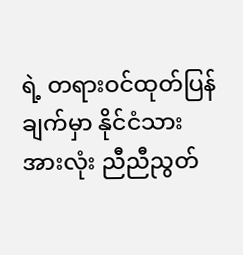ရဲ့ တရားဝင်ထုတ်ပြန်ချက်မှာ နိုင်ငံသားအားလုံး ညီညီညွတ်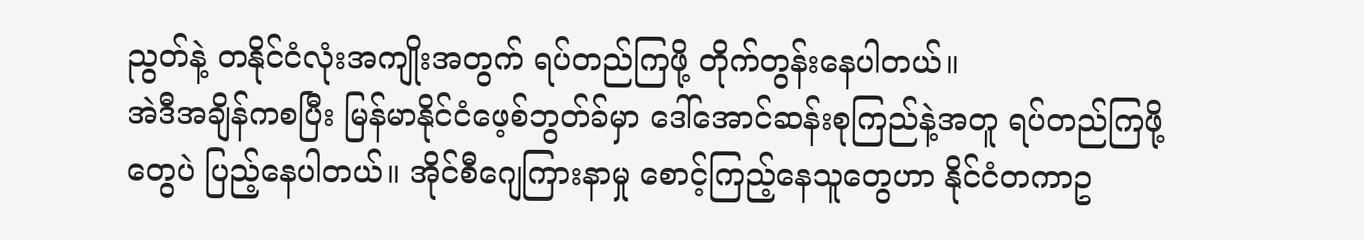ညွတ်နဲ့ တနိုင်ငံလုံးအကျိုးအတွက် ရပ်တည်ကြဖို့ တိုက်တွန်းနေပါတယ်။
အဲဒီအချိန်ကစပြီး မြန်မာနိုင်ငံဖေ့စ်ဘွတ်ခ်မှာ ဒေါ်အောင်ဆန်းစုကြည်နဲ့အတူ ရပ်တည်ကြဖို့တွေပဲ ပြည့်နေပါတယ်။ အိုင်စီဂျေကြားနာမှု စောင့်ကြည့်နေသူတွေဟာ နိုင်ငံတကာဥ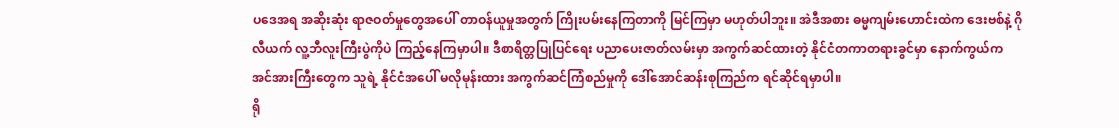ပဒေအရ အဆိုးဆုံး ရာဇဝတ်မှုတွေအပေါ် တာဝန်ယူမှုအတွက် ကြိုးပမ်းနေကြတာကို မြင်ကြမှာ မဟုတ်ပါဘူး။ အဲဒီအစား ဓမ္မကျမ်းဟောင်းထဲက ဒေးဗစ်နဲ့ ဂိုလီယက် လူ့ဘီလူးကြီးပွဲကိုပဲ ကြည့်နေကြမှာပါ။ ဒီစာရိတ္တပြုပြင်ရေး ပညာပေးဇာတ်လမ်းမှာ အကွက်ဆင်ထားတဲ့ နိုင်ငံတကာတရားခွင်မှာ နောက်ကွယ်က အင်အားကြီးတွေက သူရဲ့ နိုင်ငံအပေါ် မလိုမုန်းထား အကွက်ဆင်ကြံစည်မှုကို ဒေါ်အောင်ဆန်းစုကြည်က ရင်ဆိုင်ရမှာပါ။
ရို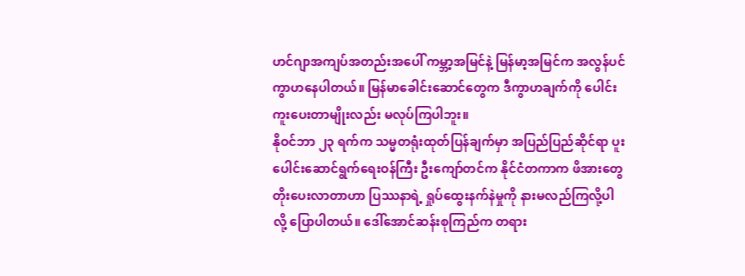ဟင်ဂျာအကျပ်အတည်းအပေါ် ကမ္ဘာ့အမြင်နဲ့ မြန်မာ့အမြင်က အလွန်ပင်ကွာဟနေပါတယ်။ မြန်မာခေါင်းဆောင်တွေက ဒီကွာဟချက်ကို ပေါင်းကူးပေးတာမျိုးလည်း မလုပ်ကြပါဘူး။
နိုဝင်ဘာ ၂၃ ရက်က သမ္မတရုံးထုတ်ပြန်ချက်မှာ အပြည်ပြည်ဆိုင်ရာ ပူးပေါင်းဆောင်ရွက်ရေးဝန်ကြီး ဦးကျော်တင်က နိုင်ငံတကာက ဖိအားတွေတိုးပေးလာတာဟာ ပြဿနာရဲ့ ရှုပ်ထွေးနက်နဲမှုကို နားမလည်ကြလို့ပါလို့ ပြောပါတယ်။ ဒေါ်အောင်ဆန်းစုကြည်က တရား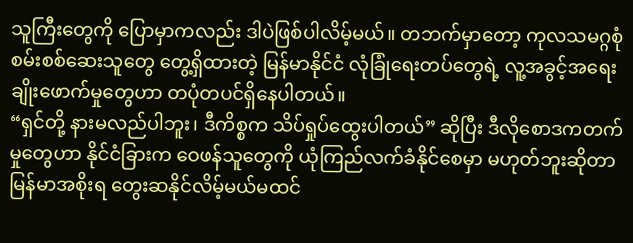သူကြီးတွေကို ပြောမှာကလည်း ဒါပဲဖြစ်ပါလိမ့်မယ်။ တဘက်မှာတော့ ကုလသမဂ္ဂစုံစမ်းစစ်ဆေးသူတွေ တွေ့ရှိထားတဲ့ မြန်မာနိုင်ငံ လုံခြုံရေးတပ်တွေရဲ့ လူ့အခွင့်အရေးချိုးဖောက်မှုတွေဟာ တပုံတပင်ရှိနေပါတယ်။
“ရှင်တို့ နားမလည်ပါဘူး၊ ဒီကိစ္စက သိပ်ရှုပ်ထွေးပါတယ်” ဆိုပြီး ဒီလိုစောဒကတက်မှုတွေဟာ နိုင်ငံခြားက ဝေဖန်သူတွေကို ယုံကြည်လက်ခံနိုင်စေမှာ မဟုတ်ဘူးဆိုတာ မြန်မာအစိုးရ တွေးဆနိုင်လိမ့်မယ်မထင်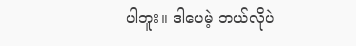ပါဘူး။ ဒါပေမဲ့ ဘယ်လိုပဲ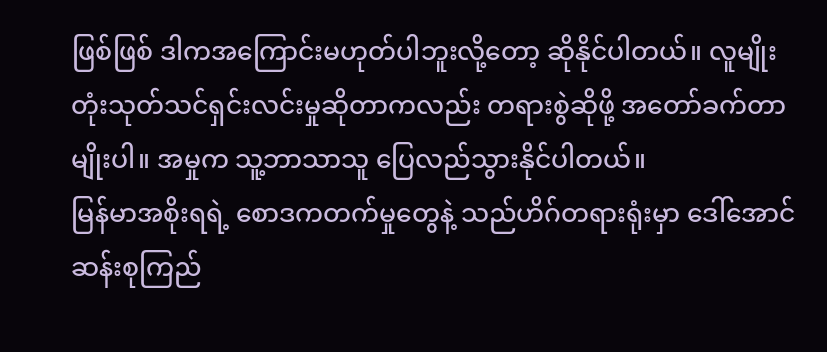ဖြစ်ဖြစ် ဒါကအကြောင်းမဟုတ်ပါဘူးလို့တော့ ဆိုနိုင်ပါတယ်။ လူမျိုးတုံးသုတ်သင်ရှင်းလင်းမှုဆိုတာကလည်း တရားစွဲဆိုဖို့ အတော်ခက်တာမျိုးပါ။ အမှုက သူ့ဘာသာသူ ပြေလည်သွားနိုင်ပါတယ်။
မြန်မာအစိုးရရဲ့ စောဒကတက်မှုတွေနဲ့ သည်ဟိဂ်တရားရုံးမှာ ဒေါ်အောင်ဆန်းစုကြည်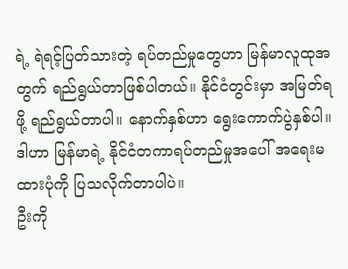ရဲ့ ရဲရင့်ပြတ်သားတဲ့ ရပ်တည်မှုတွေဟာ မြန်မာလူထုအတွက် ရည်ရွယ်တာဖြစ်ပါတယ်။ နိုင်ငံတွင်းမှာ အမြတ်ရဖို့ ရည်ရွယ်တာပါ။ နောက်နှစ်ဟာ ရွေးကောက်ပွဲနှစ်ပါ။ ဒါဟာ မြန်မာရဲ့ နိုင်ငံတကာရပ်တည်မှုအပေါ် အရေးမထားပုံကို ပြသလိုက်တာပါပဲ။
ဦးကို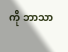ကို ဘာသာ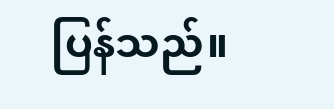ပြန်သည်။